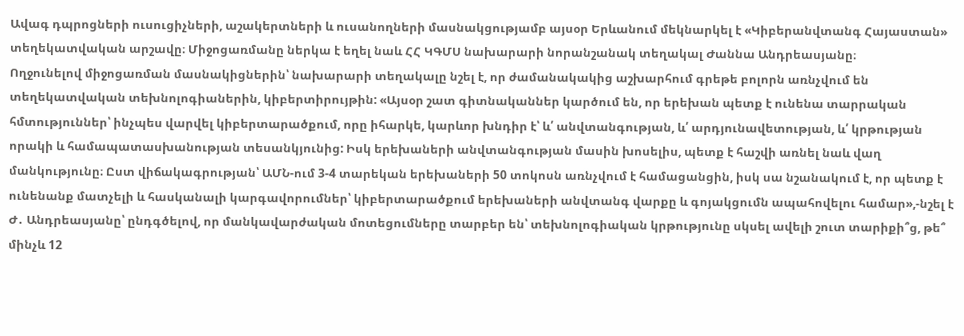Ավագ դպրոցների ուսուցիչների, աշակերտների և ուսանողների մասնակցությամբ այսօր Երևանում մեկնարկել է «Կիբերանվտանգ Հայաստան» տեղեկատվական արշավը։ Միջոցառմանը ներկա է եղել նաև ՀՀ ԿԳՄՍ նախարարի նորանշանակ տեղակալ Ժաննա Անդրեասյանը։
Ողջունելով միջոցառման մասնակիցներին՝ նախարարի տեղակալը նշել է, որ ժամանակակից աշխարհում գրեթե բոլորն առնչվում են տեղեկատվական տեխնոլոգիաներին, կիբերտիրույթին: «Այսօր շատ գիտնականներ կարծում են, որ երեխան պետք է ունենա տարրական հմտություններ՝ ինչպես վարվել կիբերտարածքում, որը իհարկե, կարևոր խնդիր է՝ և՛ անվտանգության, և՛ արդյունավետության, և՛ կրթության որակի և համապատասխանության տեսանկյունից: Իսկ երեխաների անվտանգության մասին խոսելիս, պետք է հաշվի առնել նաև վաղ մանկությունը։ Ըստ վիճակագրության՝ ԱՄՆ-ում 3-4 տարեկան երեխաների 50 տոկոսն առնչվում է համացանցին, իսկ սա նշանակում է, որ պետք է ունենանք մատչելի և հասկանալի կարգավորումներ՝ կիբերտարածքում երեխաների անվտանգ վարքը և գոյակցումն ապահովելու համար»,-նշել է Ժ․ Անդրեասյանը՝ ընդգծելով, որ մանկավարժական մոտեցումները տարբեր են՝ տեխնոլոգիական կրթությունը սկսել ավելի շուտ տարիքի՞ց, թե՞ մինչև 12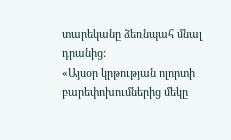տարեկանը ձեռնպահ մնալ դրանից:
«Այսօր կրթության ոլորտի բարեփոխումներից մեկը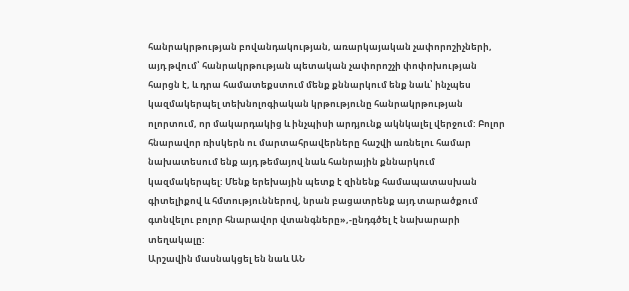հանրակրթության բովանդակության, առարկայական չափորոշիչների, այդ թվում՝ հանրակրթության պետական չափորոշչի փոփոխության հարցն է, և դրա համատեքստում մենք քննարկում ենք նաև՝ ինչպես կազմակերպել տեխնոլոգիական կրթությունը հանրակրթության ոլորտում, որ մակարդակից և ինչպիսի արդյունք ակնկալել վերջում: Բոլոր հնարավոր ռիսկերն ու մարտահրավերները հաշվի առնելու համար նախատեսում ենք այդ թեմայով նաև հանրային քննարկում կազմակերպել: Մենք երեխային պետք է զինենք համապատասխան գիտելիքով և հմտություններով, նրան բացատրենք այդ տարածքում գտնվելու բոլոր հնարավոր վտանգները»,-ընդգծել է նախարարի տեղակալը:
Արշավին մասնակցել են նաև ԱՆ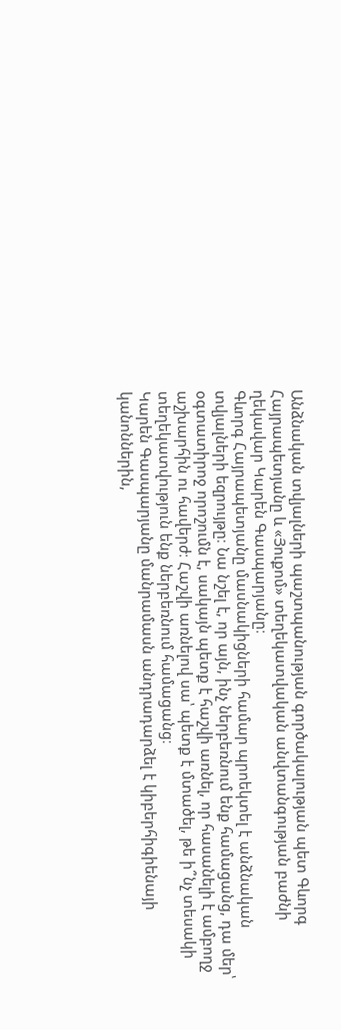Անձնական տվյալների պաշտպանության գործակալության պետ Գևորգ Հայրապետյանը և «Յուքոմ» տեղեկատվական անվտանգության բաժնի ղեկավար Կարեն Գասպարյանը։
Գևորգ Հայրապետյանը մասնակիցների համար պրոեկտել է անձնական տվյալների եզրույթը։ Նա նշել է, որ այն, ինչ ներբեռնում ենք համացանց, դա մեր՝ օգտատիրոջ որոշումն է, սակայն պետք է հաշվի առնել, որ հասանելի է ամբողջ աշխարհին ու հավերժ։ Հաշվի առնելով սա՝ պետք է մտածել, թե ի՞նչ տեսակի տեղեկատվություն ենք ներբեռնում համացանց։
Կարեն Գասպարյանը մանրամասն անդրադարձել է կիբերհիգիենայի կանոններին,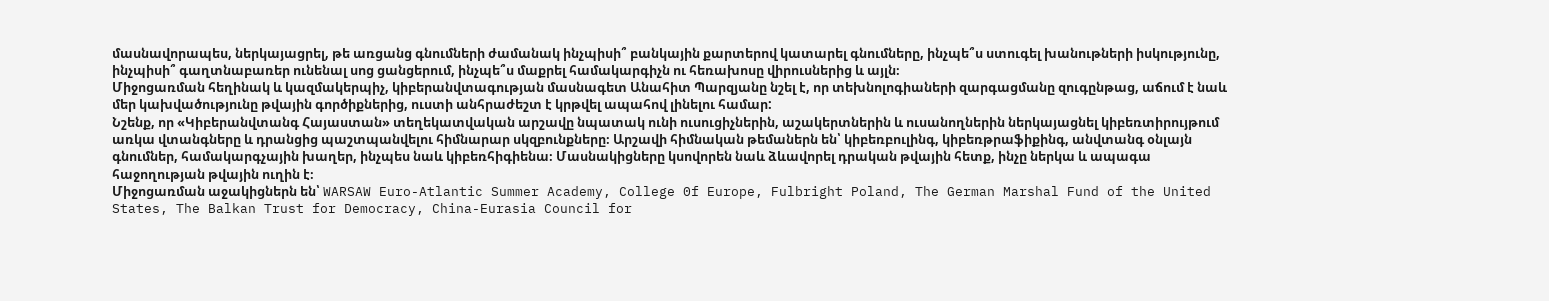մասնավորապես, ներկայացրել, թե առցանց գնումների ժամանակ ինչպիսի՞ բանկային քարտերով կատարել գնումները, ինչպե՞ս ստուգել խանութների իսկությունը, ինչպիսի՞ գաղտնաբառեր ունենալ սոց ցանցերում, ինչպե՞ս մաքրել համակարգիչն ու հեռախոսը վիրուսներից և այլն։
Միջոցառման հեղինակ և կազմակերպիչ, կիբերանվտագության մասնագետ Անահիտ Պարզյանը նշել է, որ տեխնոլոգիաների զարգացմանը զուգընթաց, աճում է նաև մեր կախվածությունը թվային գործիքներից, ուստի անհրաժեշտ է կրթվել ապահով լինելու համար:
Նշենք, որ «Կիբերանվտանգ Հայաստան» տեղեկատվական արշավը նպատակ ունի ուսուցիչներին, աշակերտներին և ուսանողներին ներկայացնել կիբեռտիրույթում առկա վտանգները և դրանցից պաշտպանվելու հիմնարար սկզբունքները։ Արշավի հիմնական թեմաներն են՝ կիբեռբուլինգ, կիբեռթրաֆիքինգ, անվտանգ օնլայն գնումներ, համակարգչային խաղեր, ինչպես նաև կիբեռհիգիենա։ Մասնակիցները կսովորեն նաև ձևավորել դրական թվային հետք, ինչը ներկա և ապագա հաջողության թվային ուղին է։
Միջոցառման աջակիցներն են՝ WARSAW Euro-Atlantic Summer Academy, College 0f Europe, Fulbright Poland, The German Marshal Fund of the United States, The Balkan Trust for Democracy, China-Eurasia Council for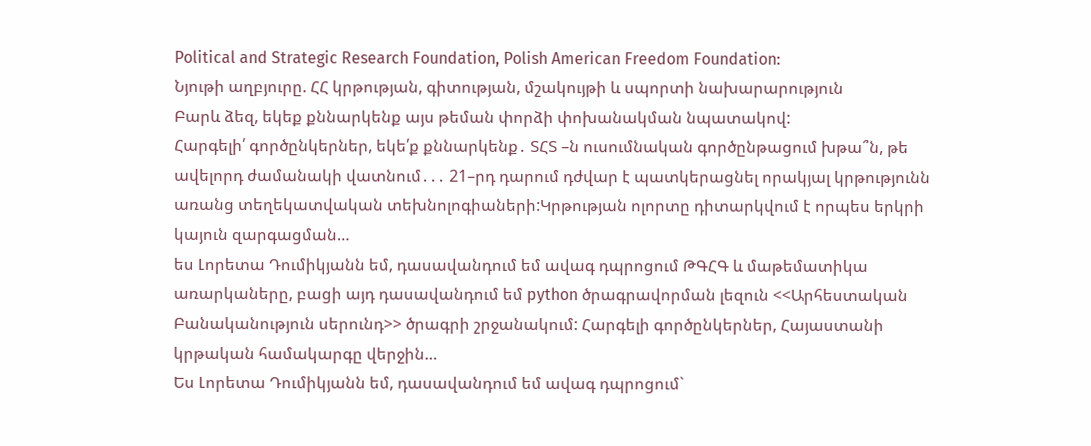Political and Strategic Research Foundation, Polish American Freedom Foundation:
Նյութի աղբյուրը. ՀՀ կրթության, գիտության, մշակույթի և սպորտի նախարարություն
Բարև ձեզ, եկեք քննարկենք այս թեման փորձի փոխանակման նպատակով:
Հարգելի՛ գործընկերներ, եկե՛ք քննարկենք․ ՏՀՏ –ն ուսումնական գործընթացում խթա՞ն, թե ավելորդ ժամանակի վատնում․․․ 21–րդ դարում դժվար է պատկերացնել որակյալ կրթությունն առանց տեղեկատվական տեխնոլոգիաների:Կրթության ոլորտը դիտարկվում է որպես երկրի կայուն զարգացման…
ես Լորետա Դումիկյանն եմ, դասավանդում եմ ավագ դպրոցում ԹԳՀԳ և մաթեմատիկա առարկաները, բացի այդ դասավանդում եմ python ծրագրավորման լեզուն <<Արհեստական Բանականություն սերունդ>> ծրագրի շրջանակում: Հարգելի գործընկերներ, Հայաստանի կրթական համակարգը վերջին…
Ես Լորետա Դումիկյանն եմ, դասավանդում եմ ավագ դպրոցում`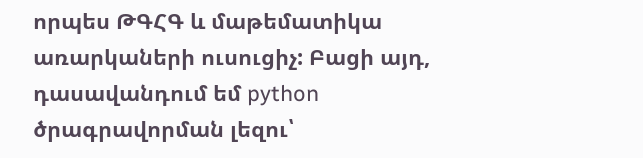որպես ԹԳՀԳ և մաթեմատիկա առարկաների ուսուցիչ: Բացի այդ, դասավանդում եմ python ծրագրավորման լեզու՝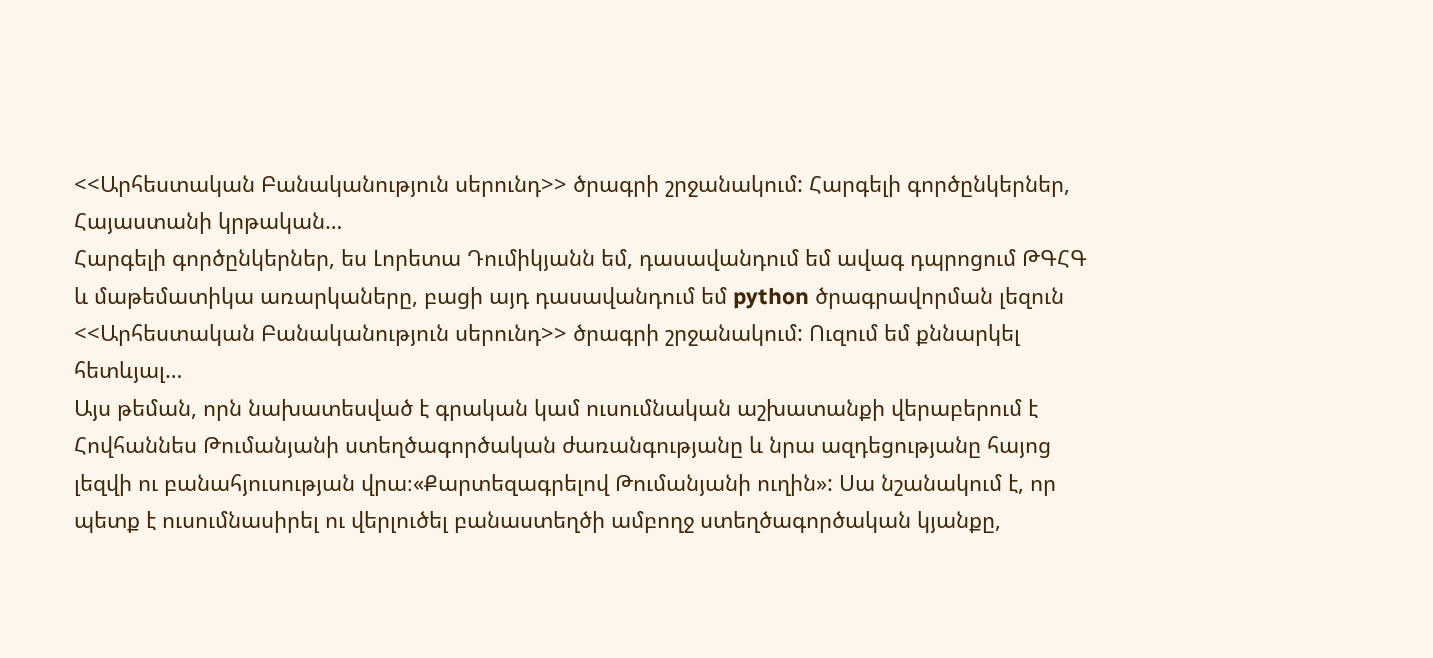<<Արհեստական Բանականություն սերունդ>> ծրագրի շրջանակում: Հարգելի գործընկերներ, Հայաստանի կրթական…
Հարգելի գործընկերներ, ես Լորետա Դումիկյանն եմ, դասավանդում եմ ավագ դպրոցում ԹԳՀԳ և մաթեմատիկա առարկաները, բացի այդ դասավանդում եմ python ծրագրավորման լեզուն <<Արհեստական Բանականություն սերունդ>> ծրագրի շրջանակում: Ուզում եմ քննարկել հետևյալ…
Այս թեման, որն նախատեսված է գրական կամ ուսումնական աշխատանքի վերաբերում է Հովհաննես Թումանյանի ստեղծագործական ժառանգությանը և նրա ազդեցությանը հայոց լեզվի ու բանահյուսության վրա։«Քարտեզագրելով Թումանյանի ուղին»: Սա նշանակում է, որ պետք է ուսումնասիրել ու վերլուծել բանաստեղծի ամբողջ ստեղծագործական կյանքը,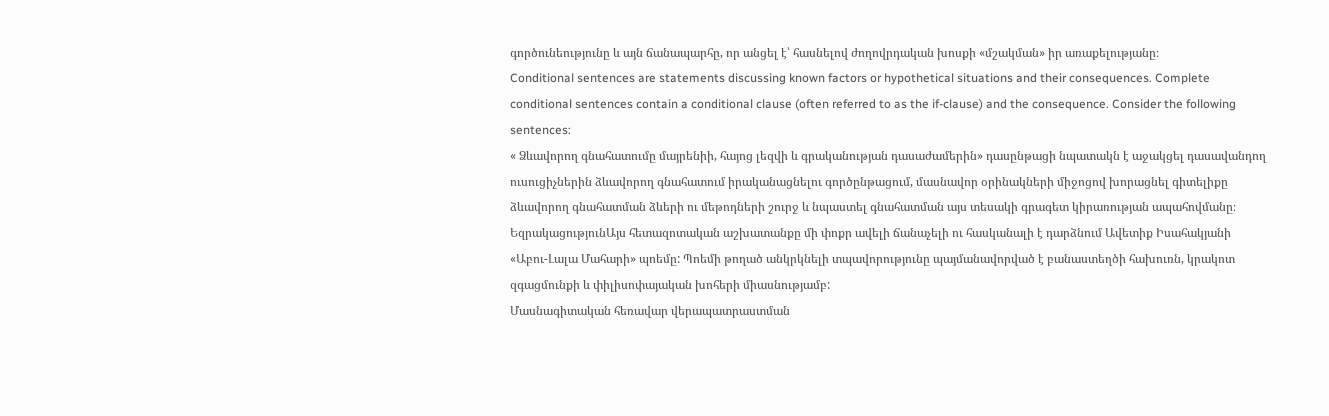գործունեությունը և այն ճանապարհը, որ անցել է՝ հասնելով ժողովրդական խոսքի «մշակման» իր առաքելությանը։
Conditional sentences are statements discussing known factors or hypothetical situations and their consequences. Complete conditional sentences contain a conditional clause (often referred to as the if-clause) and the consequence. Consider the following sentences:
« Ձևավորող գնահատումը մայրենիի, հայոց լեզվի և գրականության դասաժամերին» դասընթացի նպատակն է աջակցել դասավանդող ուսուցիչներին ձևավորող գնահատում իրականացնելու գործընթացում, մասնավոր օրինակների միջոցով խորացնել գիտելիքը ձևավորող գնահատման ձևերի ու մեթոդների շուրջ և նպաստել գնահատման այս տեսակի գրագետ կիրառության ապահովմանը։
ԵզրակացությունԱյս հետազոտական աշխատանքը մի փոքր ավելի ճանաչելի ու հասկանալի է դարձնում Ավետիք Իսահակյանի «Աբու-Լալա Մահարի» պոեմը: Պոեմի թողած անկրկնելի տպավորությունը պայմանավորված է բանաստեղծի հախուռն, կրակոտ զգացմունքի և փիլիսոփայական խոհերի միասնությամբ:
Մասնագիտական հեռավար վերապատրաստման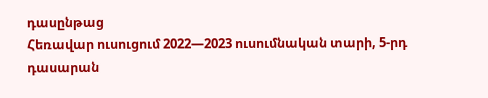դասընթաց
Հեռավար ուսուցում 2022—2023 ուսումնական տարի, 5-րդ դասարան